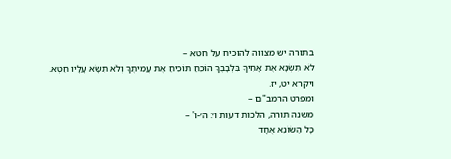בתורה יש מצווה להוכיח על חטא –
לֹא תִשְׂנָא אֶת אָחִיךָ בִּלְבָבֶךָ הוֹכֵחַ תּוֹכִיחַ אֶת עֲמִיתֶךָ וְלֹא תִשָּׂא עָלָיו חֵטְא.
ויקרא יט, יז.
ומפרט הרמב"ם –
משנה תורה, הלכות דעות ו׳: ה׳-ו' –
כָּל הַשּׂוֹנֵא אֶחָד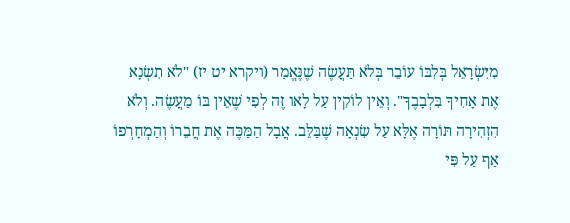מִיִּשְׂרָאֵל בְּלִבּוֹ עוֹבֵר בְּלֹא תַּעֲשֶׂה שֶׁנֶּאֱמַר (ויקרא יט יז) "לֹא תִשְׂנָא אֶת אָחִיךָ בִּלְבָבֶךָ". וְאֵין לוֹקִין עַל לָאו זֶה לְפִי שֶׁאֵין בּוֹ מַעֲשֶׂה. וְלֹא הִזְהִירָה תּוֹרָה אֶלָּא עַל שִׂנְאָה שֶׁבַּלֵּב. אֲבָל הַמַּכֶּה אֶת חֲבֵרוֹ וְהַמְחָרְפוֹ אַף עַל פִּי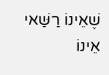שֶׁאֵינוֹ רַשַּׁאי אֵינוֹ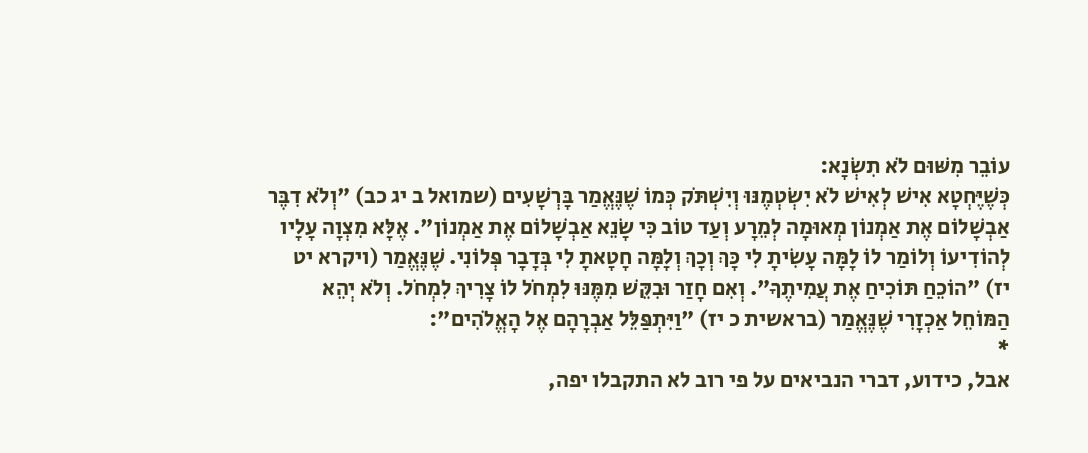עוֹבֵר מִשּׁוּם לֹא תִשְׂנָא:
כְּשֶׁיֶּחְטָא אִישׁ לְאִישׁ לֹא יִשְׂטְמֶנּוּ וְיִשְׁתֹּק כְּמוֹ שֶׁנֶּאֱמַר בָּרְשָׁעִים (שמואל ב יג כב) "וְלֹא דִבֶּר אַבְשָׁלוֹם אֶת אַמְנוֹן מְאוּמָה לְמֵרָע וְעַד טוֹב כִּי שָׂנֵא אַבְשָׁלוֹם אֶת אַמְנוֹן". אֶלָּא מִצְוָה עָלָיו לְהוֹדִיעוֹ וְלוֹמַר לוֹ לָמָּה עָשִׂיתָ לִי כָּךְ וְכָךְ וְלָמָּה חָטָאתָ לִי בְּדָבָר פְּלוֹנִי. שֶׁנֶּאֱמַר (ויקרא יט יז) "הוֹכֵחַ תּוֹכִיחַ אֶת עֲמִיתֶךָ". וְאִם חָזַר וּבִקֵּשׁ מִמֶּנּוּ לִמְחֹל לוֹ צָרִיךְ לִמְחֹל. וְלֹא יְהֵא הַמּוֹחֵל אַכְזָרִי שֶׁנֶּאֱמַר (בראשית כ יז) "וַיִּתְפַּלֵּל אַבְרָהָם אֶל הָאֱלֹהִים":
*
אבל, כידוע, דברי הנביאים על פי רוב לא התקבלו יפה,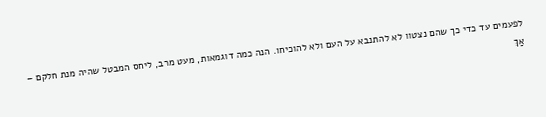לפעמים עד כדי כך שהם נצטוו לא להתנבא על העם ולא להוכיחו. הנה כמה דוגמאות, מעט מרב, ליחס המבטל שהיה מנת חלקם –
אַךְ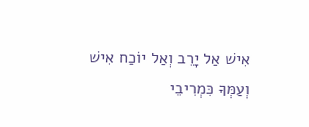אִישׁ אַל יָרֵב וְאַל יוֹכַח אִישׁ וְעַמְּךָ כִּמְרִיבֵי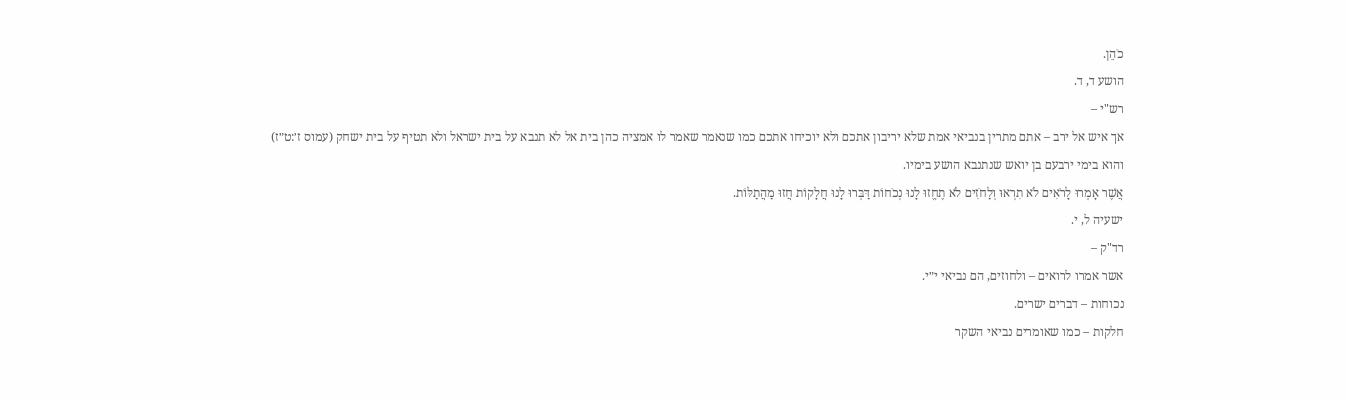כֹהֵן.
הושע ד, ד.
רש"י –
אך איש אל ירב – אתם מתרין בנביאי אמת שלא יריבון אתכם ולא יוכיחו אתכם כמו שנאמר שאמר לו אמציה כהן בית אל לא תנבא על בית ישראל ולא תטיף על בית ישחק (עמוס ז׳:ט״ז) והוא בימי ירבעם בן יואש שנתנבא הושע בימיו.
אֲשֶׁר אָמְרוּ לָרֹאִים לֹא תִרְאוּ וְלַחֹזִים לֹא תֶחֱזוּ לָנוּ נְכֹחוֹת דַּבְּרוּ לָנוּ חֲלָקוֹת חֲזוּ מַהֲתַלּוֹת.
ישעיה ל, י.
רד"ק –
אשר אמרו לרואים – ולחוזים, הם נביאי י״י.
נכוחות – דברים ישרים.
חלקות – כמו שאומרים נביאי השקר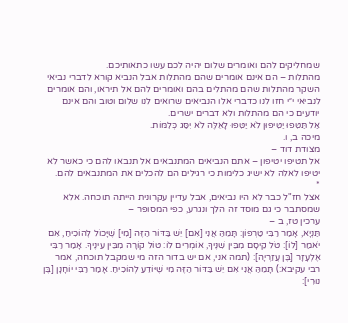שמחליקים להם ואומרים שלום יהיה לכם עשו כתאותיכם.
מהתלות – הם אינם אומרים שהם מהתלות אבל הנביא קורא לדברי נביאי השקר מהתלות שהם מהתלים בהם ואומרים להם אל תיראו, והם אומרים לנביאי י״י חזו לנו כדברי אלו הנביאים שרואים לנו שלום וטוב והם אינם יודעים כי הם מהתלות ולא דברים ישרים.
אַל תַּטִּפוּ יַטִּיפוּן לֹא יַטִּפוּ לָאֵלֶּה לֹא יִסַּג כְּלִמּוֹת.
מיכה ב, ו.
מצודת דוד –
אל תטיפו יטיפון – אתם הנביאים המתנבאים אל תנבאו להם כי כאשר לא יטיפו לאלה לא ישיג כלימות כי רגילים הם להכלים את המתנבאים להם.
*
אצל חז"ל כבר לא היו נביאים, אבל עדיין עקרונית הייתה תוכחה. אלא שמסתבר כי גם מוסד זה הלך ונגרע, כפי המסופר –
ערכין טז, ב –
תַּנְיָא, אָמַר רַבִּי טַרְפוֹן: תָּמֵהַּ אֲנִי [אִם] יֵשׁ בַּדּוֹר הַזֶּה [מִי] שֶׁיָּכוֹל לְהוֹכִיחַ, אִם יֹאמַר [לוֹ]: טֹל קֵיסָם מִבֵּין שִׁנֶּיךָ, אוֹמְרִים לוֹ: טוֹל קוֹרָה מִבֵּין עֵינֶיךָ. אָמַר רַבִּי אֶלְעָזָר [בֶּן עֲזַרְיָה]: (תמה אני, אם יש בדור הזה מי שמקבל תוכחה, אמר רבי עקיבא:) תָּמֵהַּ אֲנִי אִם יֵשׁ בַּדּוֹר הַזֶּה מִי שֶׁיּוֹדֵעַ לְהוֹכִיחַ. אָמַר רַבִּי יוֹחָנָן [בֶּן נוּרִי]: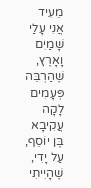מֵעִיד אֲנִי עָלַי שָׁמַיִם וָאָרֶץ, שֶׁהַרְבֵּה פְּעָמִים לָקָה עֲקִיבָא בֶּן יוֹסֵף, עַל יָדִי, שֶׁהָיִיתִי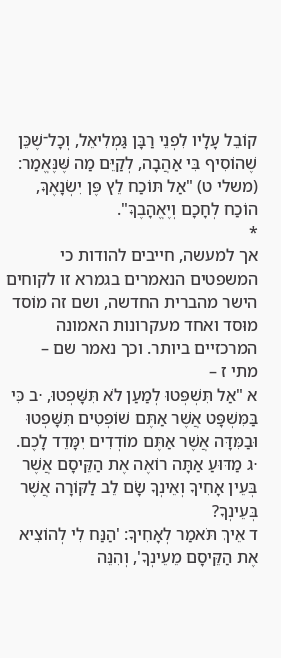קוֹבֵל עָלָיו לִפְנֵי רַבָּן גַּמְלִיאֵל, וְכָל־שֶׁכֵּן שֶׁהוֹסִיף בִּי אַהֲבָה, לְקַיֵּם מַה שֶּׁנֶּאֱמַר: (משלי ט) "אַל תּוֹכַח לֵץ פֶּן יִשְׂנָאֶךָּ, הוֹכַח לְחָכָם וְיֶאֱהָבֶךָּ".
*
אך למעשה, חייבים להודות כי המשפטים הנאמרים בגמרא זו לקוחים הישר מהברית החדשה, ושם זה מוֹסד מוּסד ואחד מעקרונות האמונה המרכזיים ביותר. וכך נאמר שם –
מתי ז –
א "אַל תִּשְׁפְּטוּ לְמַעַן לֹא תִּשָּׁפְטוּ, ⋅ב כִּי בַּמִּשְׁפָּט אֲשֶׁר אַתֶּם שׁוֹפְטִים תִּשָּׁפְטוּ וּבַמִּדָּה אֲשֶׁר אַתֶּם מוֹדְדִים יִמָּדֵד לָכֶם.
⋅ג מַדּוּעַ אַתָּה רוֹאֶה אֶת הַקֵּיסָם אֲשֶׁר בְּעֵין אָחִיךָ וְאֵינְךָ שָׂם לֵב לַקּוֹרָה אֲשֶׁר בְּעֵינְךָ?
ד אֵיךְ תֺּאמַר לְאָחִיךָ: 'הַנַּח לִי לְהוֹצִיא אֶת הַקֵּיסָם מֵעֵינְךָ', וְהִנֵּה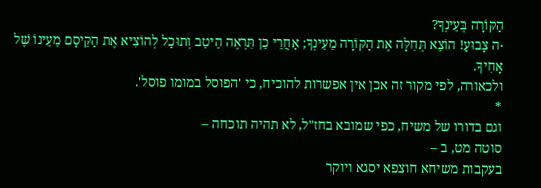הַקּוֹרָה בְּעֵינְךָ?
⋅ה צָבוּעַ! הוֹצֵא תְּחִלָּה אֶת הַקּוֹרָה מֵעֵינְךָ; אַחֲרֵי כֵן תִּרְאֶה הֵיטֵב וְתוּכַל לְהוֹצִיא אֶת הַקֵּיסָם מֵעֵינוֹ שֶׁל אָחִיךָ.
ולכאורה, לפי מקור זה אכן אין אפשרות להוכיח, כי 'הפוסל במומו פוסל'.
*
וגם בדורו של משיח, כפי שמובא בחז"ל, לא תהיה תוכחה –
סוטה מט, ב –
בעקבות משיחא חוצפא יסגא ויוקר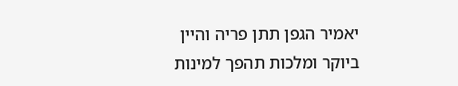יאמיר הגפן תתן פריה והיין ביוקר ומלכות תהפך למינות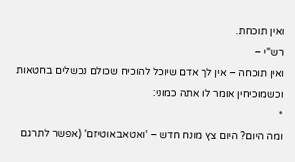ואין תוכחת.
רש"י –
ואין תוכחה – אין לך אדם שיוכל להוכיח שכולם נכשלים בחטאות וכשמוכיחין אומר לו אתה כמוני:
*
ומה היום? היום צץ מונח חדש – 'ואטאבאוטיזם' (אפשר לתרגם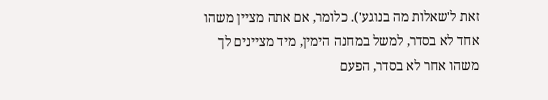זאת ל'שאלות מה בנוגע'). כלומר, אם אתה מציין משהו אחד לא בסדר, למשל במחנה הימין, מיד מציינים לך משהו אחר לא בסדר, הפעם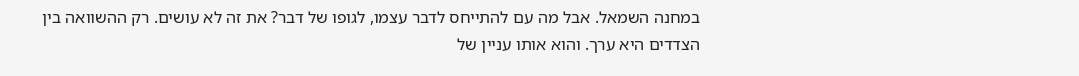במחנה השמאל. אבל מה עם להתייחס לדבר עצמו, לגופו של דבר? את זה לא עושים. רק ההשוואה בין הצדדים היא ערך. והוא אותו עניין של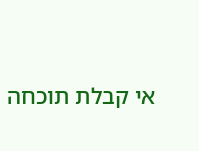אי קבלת תוכחה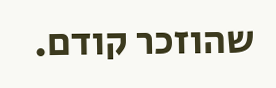שהוזכר קודם.